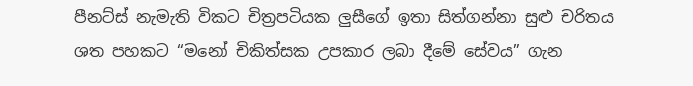පීනට්ස් නැමැති විකට චිත්‍රපටියක ලුසීගේ ඉතා සිත්ගන්නා සුළු චරිතය ශත පහකට “මනෝ චිකිත්සක උපකාර ලබා දීමේ සේවය” ගැන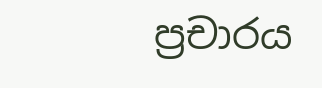ප්‍රචාරය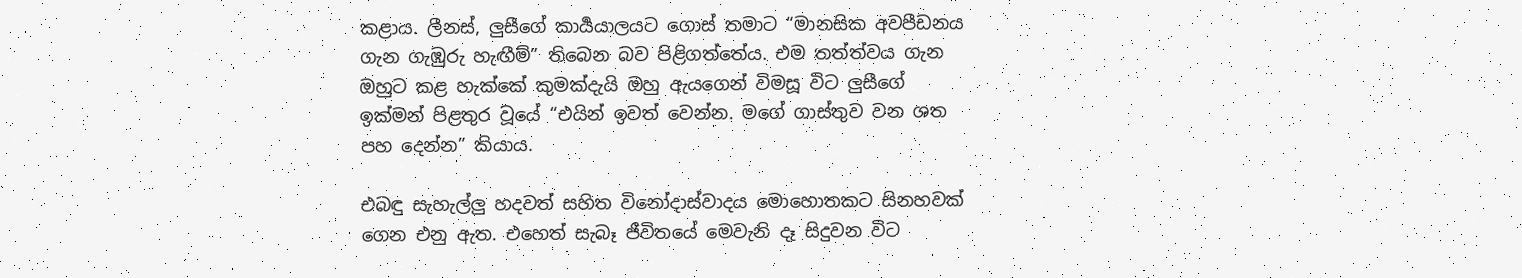කළාය. ලීනස්, ලුසීගේ කාර්‍යයාලයට ගොස් තමාට “මානසික අවපීඩනය ගැන ගැඹුරු හැඟීම්” තිබෙන බව පිළිගත්තේය. එම තත්ත්වය ගැන ඔහුට කළ හැක්කේ කුමක්දැයි ඔහු ඇයගෙන් විමසූ විට ලුසීගේ ඉක්මන් පිළතුර වූයේ “එයින් ඉවත් වෙන්න. මගේ ගාස්තුව වන ශත පහ දෙන්න” කියාය.

එබඳු සැහැල්ලු හදවත් සහිත විනෝදාස්වාදය මොහොතකට සිනහවක් ගෙන එනු ඇත. එහෙත් සැබෑ ජීවිතයේ මෙවැනි දෑ සිදුවන විට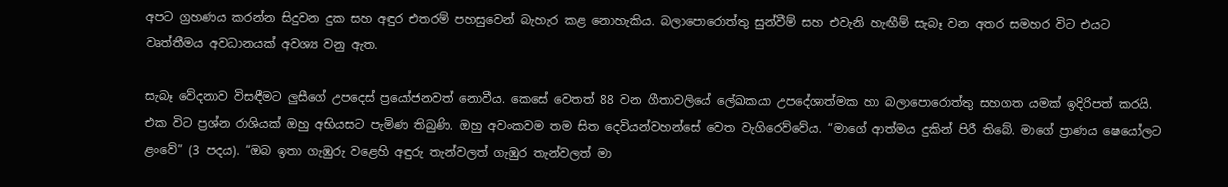අපට ග්‍රහණය කරන්න සිදුවන දුක සහ අඳුර එතරම් පහසුවෙන් බැහැර කළ නොහැකිය. බලාපොරොත්තු සුන්වීම් සහ එවැනි හැඟීම් සැබෑ වන අතර සමහර විට එයට වෘත්තීමය අවධානයක් අවශ්‍ය වනු ඇත.

සැබෑ වේදනාව විසඳීමට ලුසීගේ උපදෙස් ප්‍රයෝජනවත් නොවීය. කෙසේ වෙතත් 88 වන ගීතාවලියේ ලේඛකයා උපදේශාත්මක හා බලාපොරොත්තු සහගත යමක් ඉදිරිපත් කරයි. එක විට ප්‍රශ්න රාශියක් ඔහු අභියසට පැමිණ තිබුණි. ඔහු අවංකවම තම සිත දෙවියන්වහන්සේ වෙත වැගිරෙව්වේය. “මාගේ ආත්මය දුකින් පිරී තිබේ. මාගේ ප්‍රාණය ෂෙයෝලට ළංවේ” (3 පදය). “ඔබ ඉතා ගැඹුරු වළෙහි අඳුරු තැන්වලත් ගැඹුර තැන්වලත් මා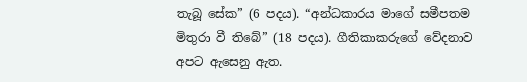තැබූ සේක” (6 පදය). “අන්ධකාරය මාගේ සමීපතම මිතුරා වී තිබේ” (18 පදය). ගීතිකාකරුගේ වේදනාව අපට ඇසෙනු ඇත.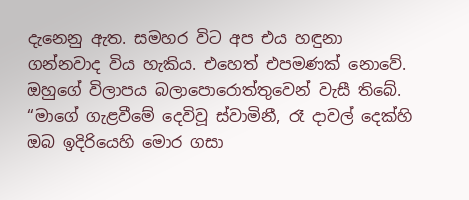දැනෙනු ඇත. සමහර විට අප එය හඳුනා ගන්නවාද විය හැකිය. එහෙත් එපමණක් නොවේ. ඔහුගේ විලාපය බලාපොරොත්තුවෙන් වැසී තිබේ. “මාගේ ගැළවීමේ දෙවිවූ ස්වාමිනී, රෑ දාවල් දෙක්හි ඔබ ඉදිරියෙහි මොර ගසා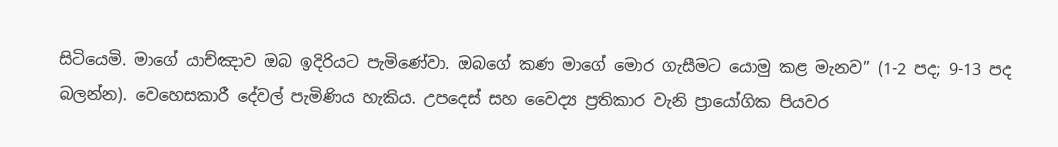සිටියෙමි. මාගේ යාච්ඤාව ඔබ ඉදිරියට පැමිණේවා. ඔබගේ කණ මාගේ මොර ගැසීමට යොමු කළ මැනව” (1-2 පද; 9-13 පද බලන්න). වෙහෙසකාරී දේවල් පැමිණිය හැකිය. උපදෙස් සහ වෛද්‍ය ප්‍රතිකාර වැනි ප්‍රායෝගික පියවර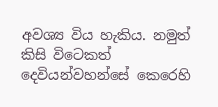අවශ්‍ය විය හැකිය. නමුත් කිසි විටෙකත් දෙවියන්වහන්සේ කෙරෙහි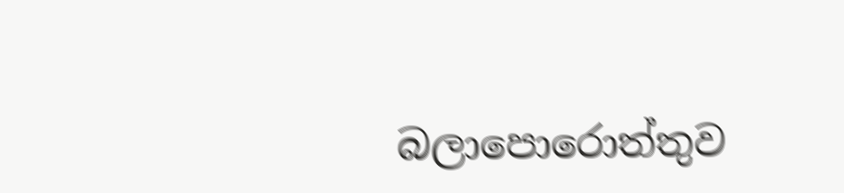බලාපොරොත්තුව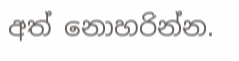අත් නොහරින්න.